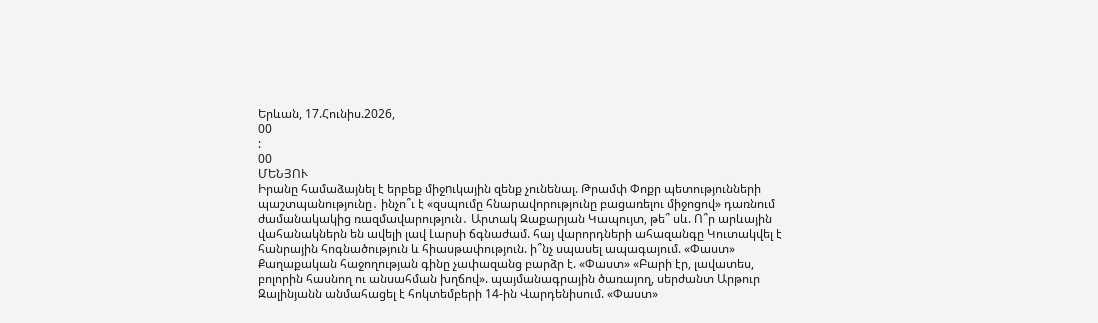Երևան, 17.Հունիս.2026,
00
:
00
ՄԵՆՅՈՒ
Իրանը համաձայնել է երբեք միջnւկային զենք չունենալ. Թրամփ Փոքր պետությունների պաշտպանությունը․ ինչո՞ւ է «զսպումը հնարավորությունը բացառելու միջոցով» դառնում ժամանակակից ռազմավարություն․ Արտակ Զաքարյան Կապույտ, թե՞ սև. Ո՞ր արևային վահանակներն են ավելի լավ Լարսի ճգնաժամ. հայ վարորդների ահազանգը Կուտակվել է հանրային հոգնածություն և հիասթափություն. ի՞նչ սպասել ապագայում. «Փաստ» Քաղաքական հաջողության գինը չափազանց բարձր է. «Փաստ» «Բարի էր, լավատես, բոլորին հասնող ու անսահման խղճով». պայմանագրային ծառայող, սերժանտ Արթուր Զալինյանն անմահացել է հոկտեմբերի 14-ին Վարդենիսում. «Փաստ»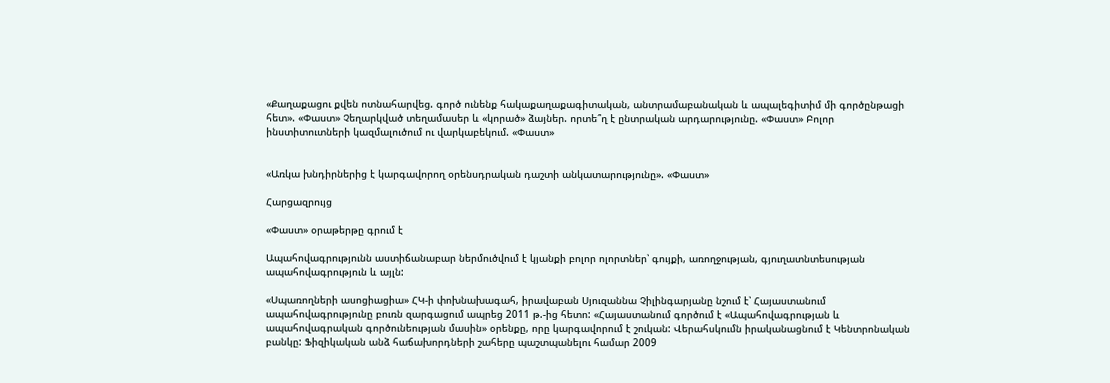«Քաղաքացու քվեն ոտնահարվեց. գործ ունենք հակաքաղաքագիտական, անտրամաբանական և ապալեգիտիմ մի գործընթացի հետ». «Փաստ» Չեղարկված տեղամասեր և «կորած» ձայներ. որտե՞ղ է ընտրական արդարությունը. «Փաստ» Բոլոր ինստիտուտների կազմալուծում ու վարկաբեկում. «Փաստ»


«Առկա խնդիրներից է կարգավորող օրենսդրական դաշտի անկատարությունը». «Փաստ»

Հարցազրույց

«Փաստ» օրաթերթը գրում է

Ապահովագրությունն աստիճանաբար ներմուծվում է կյանքի բոլոր ոլորտներ՝ գույքի, առողջության, գյուղատնտեսության ապահովագրություն և այլն:

«Սպառողների ասոցիացիա» ՀԿ-ի փոխնախագահ, իրավաբան Սյուզաննա Չիլինգարյանը նշում է՝ Հայաստանում ապահովագրությունը բուռն զարգացում ապրեց 2011 թ.-ից հետո: «Հայաստանում գործում է «Ապահովագրության և ապահովագրական գործունեության մասին» օրենքը, որը կարգավորում է շուկան: Վերահսկումն իրականացնում է Կենտրոնական բանկը: Ֆիզիկական անձ հաճախորդների շահերը պաշտպանելու համար 2009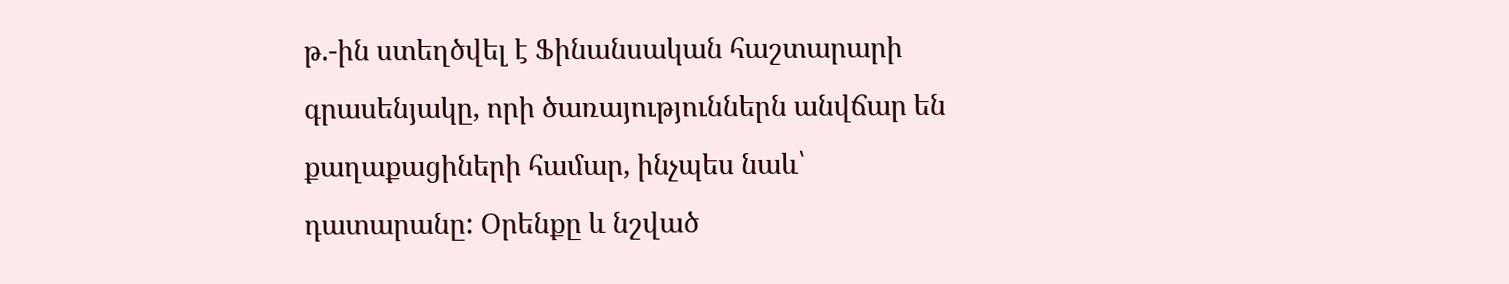թ.-ին ստեղծվել է Ֆինանսական հաշտարարի գրասենյակը, որի ծառայություններն անվճար են քաղաքացիների համար, ինչպես նաև՝ դատարանը: Օրենքը և նշված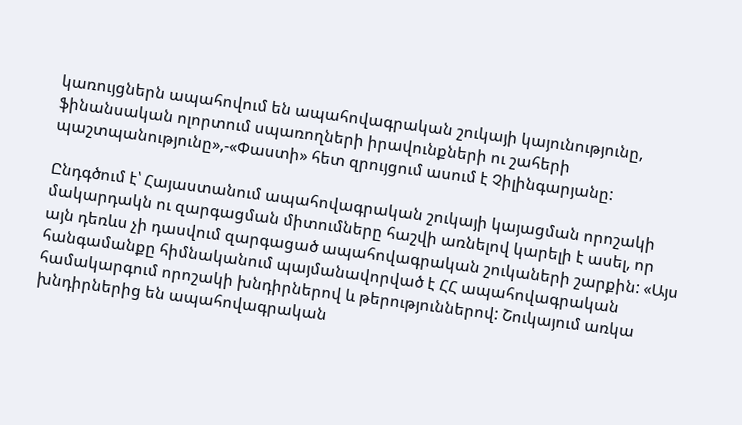կառույցներն ապահովում են ապահովագրական շուկայի կայունությունը, ֆինանսական ոլորտում սպառողների իրավունքների ու շահերի պաշտպանությունը»,-«Փաստի» հետ զրույցում ասում է Չիլինգարյանը:

Ընդգծում է՝ Հայաստանում ապահովագրական շուկայի կայացման որոշակի մակարդակն ու զարգացման միտումները հաշվի առնելով կարելի է ասել, որ այն դեռևս չի դասվում զարգացած ապահովագրական շուկաների շարքին: «Այս հանգամանքը հիմնականում պայմանավորված է ՀՀ ապահովագրական համակարգում որոշակի խնդիրներով և թերություններով: Շուկայում առկա խնդիրներից են ապահովագրական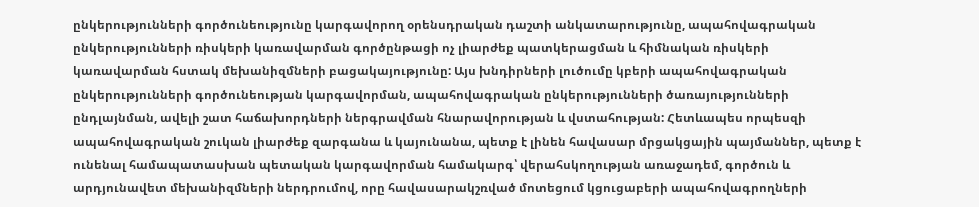ընկերությունների գործունեությունը կարգավորող օրենսդրական դաշտի անկատարությունը, ապահովագրական ընկերությունների ռիսկերի կառավարման գործընթացի ոչ լիարժեք պատկերացման և հիմնական ռիսկերի կառավարման հստակ մեխանիզմների բացակայությունը: Այս խնդիրների լուծումը կբերի ապահովագրական ընկերությունների գործունեության կարգավորման, ապահովագրական ընկերությունների ծառայությունների ընդլայնման, ավելի շատ հաճախորդների ներգրավման հնարավորության և վստահության: Հետևապես որպեսզի ապահովագրական շուկան լիարժեք զարգանա և կայունանա, պետք է լինեն հավասար մրցակցային պայմաններ, պետք է ունենալ համապատասխան պետական կարգավորման համակարգ՝ վերահսկողության առաջադեմ, գործուն և արդյունավետ մեխանիզմների ներդրումով, որը հավասարակշռված մոտեցում կցուցաբերի ապահովագրողների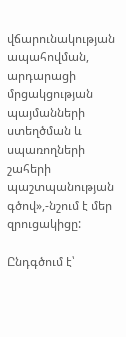վճարունակության ապահովման, արդարացի մրցակցության պայմանների ստեղծման և սպառողների շահերի պաշտպանության գծով»,-նշում է մեր զրուցակիցը:

Ընդգծում է՝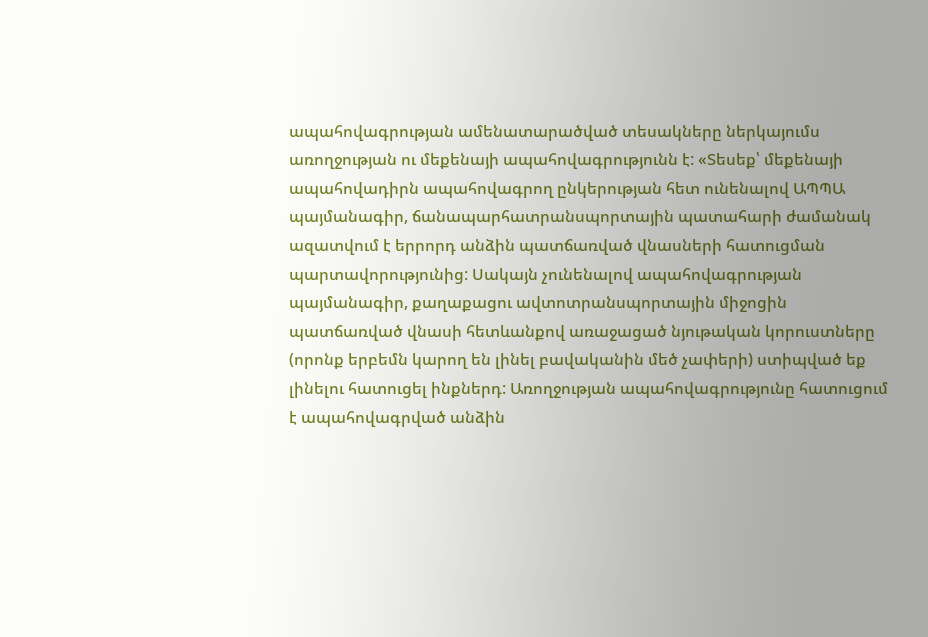ապահովագրության ամենատարածված տեսակները ներկայումս առողջության ու մեքենայի ապահովագրությունն է: «Տեսեք՝ մեքենայի ապահովադիրն ապահովագրող ընկերության հետ ունենալով ԱՊՊԱ պայմանագիր, ճանապարհատրանսպորտային պատահարի ժամանակ ազատվում է երրորդ անձին պատճառված վնասների հատուցման պարտավորությունից: Սակայն չունենալով ապահովագրության պայմանագիր, քաղաքացու ավտոտրանսպորտային միջոցին պատճառված վնասի հետևանքով առաջացած նյութական կորուստները (որոնք երբեմն կարող են լինել բավականին մեծ չափերի) ստիպված եք լինելու հատուցել ինքներդ: Առողջության ապահովագրությունը հատուցում է ապահովագրված անձին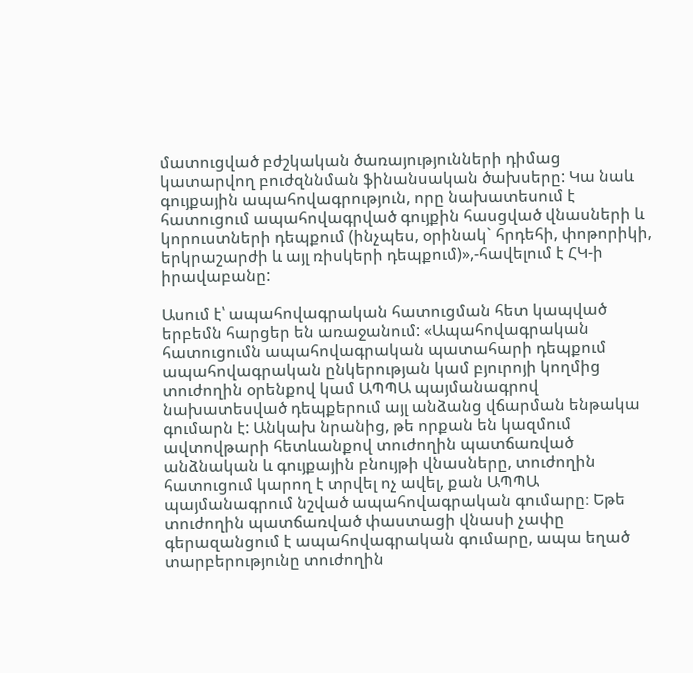մատուցված բժշկական ծառայությունների դիմաց կատարվող բուժզննման ֆինանսական ծախսերը: Կա նաև գույքային ապահովագրություն, որը նախատեսում է հատուցում ապահովագրված գույքին հասցված վնասների և կորուստների դեպքում (ինչպես, օրինակ` հրդեհի, փոթորիկի, երկրաշարժի և այլ ռիսկերի դեպքում)»,-հավելում է ՀԿ-ի իրավաբանը:

Ասում է՝ ապահովագրական հատուցման հետ կապված երբեմն հարցեր են առաջանում: «Ապահովագրական հատուցումն ապահովագրական պատահարի դեպքում ապահովագրական ընկերության կամ բյուրոյի կողմից տուժողին օրենքով կամ ԱՊՊԱ պայմանագրով նախատեսված դեպքերում այլ անձանց վճարման ենթակա գումարն է: Անկախ նրանից, թե որքան են կազմում ավտովթարի հետևանքով տուժողին պատճառված անձնական և գույքային բնույթի վնասները, տուժողին հատուցում կարող է տրվել ոչ ավել, քան ԱՊՊԱ պայմանագրում նշված ապահովագրական գումարը։ Եթե տուժողին պատճառված փաստացի վնասի չափը գերազանցում է ապահովագրական գումարը, ապա եղած տարբերությունը տուժողին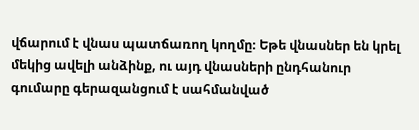վճարում է վնաս պատճառող կողմը։ Եթե վնասներ են կրել մեկից ավելի անձինք, ու այդ վնասների ընդհանուր գումարը գերազանցում է սահմանված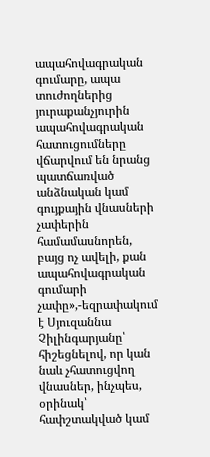ապահովագրական գումարը, ապա տուժողներից յուրաքանչյուրին ապահովագրական հատուցումները վճարվում են նրանց պատճառված անձնական կամ գույքային վնասների չափերին համամասնորեն, բայց ոչ ավելի, քան ապահովագրական գումարի չափը»,-եզրափակում է Սյուզաննա Չիլինգարյանը՝ հիշեցնելով, որ կան նաև չհատուցվող վնասներ, ինչպես, օրինակ՝ հափշտակված կամ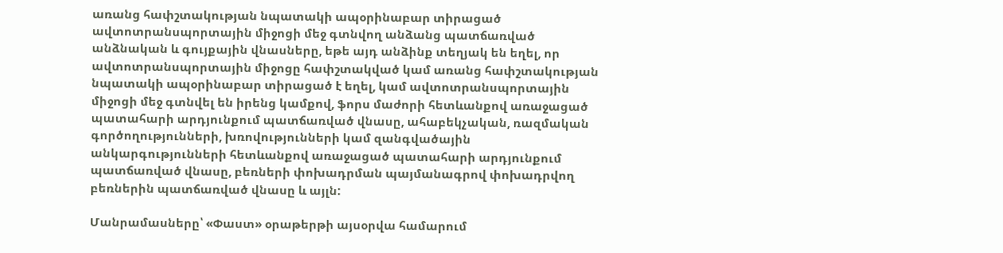առանց հափշտակության նպատակի ապօրինաբար տիրացած ավտոտրանսպորտային միջոցի մեջ գտնվող անձանց պատճառված անձնական և գույքային վնասները, եթե այդ անձինք տեղյակ են եղել, որ ավտոտրանսպորտային միջոցը հափշտակված կամ առանց հափշտակության նպատակի ապօրինաբար տիրացած է եղել, կամ ավտոտրանսպորտային միջոցի մեջ գտնվել են իրենց կամքով, ֆորս մաժորի հետևանքով առաջացած պատահարի արդյունքում պատճառված վնասը, ահաբեկչական, ռազմական գործողությունների, խռովությունների կամ զանգվածային անկարգությունների հետևանքով առաջացած պատահարի արդյունքում պատճառված վնասը, բեռների փոխադրման պայմանագրով փոխադրվող բեռներին պատճառված վնասը և այլն:

Մանրամասները՝ «Փաստ» օրաթերթի այսօրվա համարում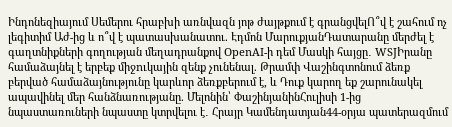Ինդոնեզիայում Սեմերու հրաբխի առնվազն յոթ ժայթքում է գրանցվելՈ՞վ է շահում ոչ լեգիտիմ Աժ-ից և ո՞վ է պատասխանատու. Էդմոն ՄարուքյանԴատարանը մերժել է գաղտնիքների գողության մեղադրանքով OpenAI-ի դեմ Մասկի հայցը․ WSJԻրանը համաձայնել է երբեք միջnւկային զենք չունենալ. Թրամփ Վաշինգտոնում ձեռք բերված համաձայնությունը կարևոր ձեռքբերում է, և Դուք կարող եք շարունակել ապավինել մեր հանձնառությանը. Մելոնին՝ ՓաշինյանինՀուլիսի 1-ից նպաստառուների նպաստը կտրվելու է․ Հրայր Կամենդատյան44-օրյա պատերազմում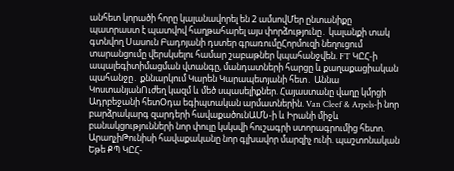անհետ կորածի հորը կալանավորել են 2 ամսովՄեր ընտանիքը պատրաստ է պատվով հաղթահարել այս փորձությունը․ կալանքի տակ գտնվող Սասուն Բադոյանի դստեր գրառումըՀորմուզի նեղուցում տարանցումը վերսկսելու համար շաբաթներ կպահանջվեն. FT ԿԸՀ-ի ապալեգիտիմացման վտանգը, մանդատների հարցը և քաղաքացիական պահանջը․ քննարկում Կարեն Կարապետյանի հետ․ Աննա ԿոստանյանՈւժեղ կազմ և մեծ սպասելիքներ. Հայաստանը վաղը կմրցի Ադրբեջանի հետՕդա եգիպտական արմատներին. Van Cleef & Arpels-ի նոր բարձրակարգ զարդերի հավաքածունԱՄՆ-ի և Իրանի միջև բանակցությունների նոր փուլը կսկսվի հուշագրի ստորագրումից հետո. ԱրաղչիԹունիսի հավաքականը նոր գլխավոր մարզիչ ունի. պաշտոնական Եթե ՔՊ ԿԸՀ-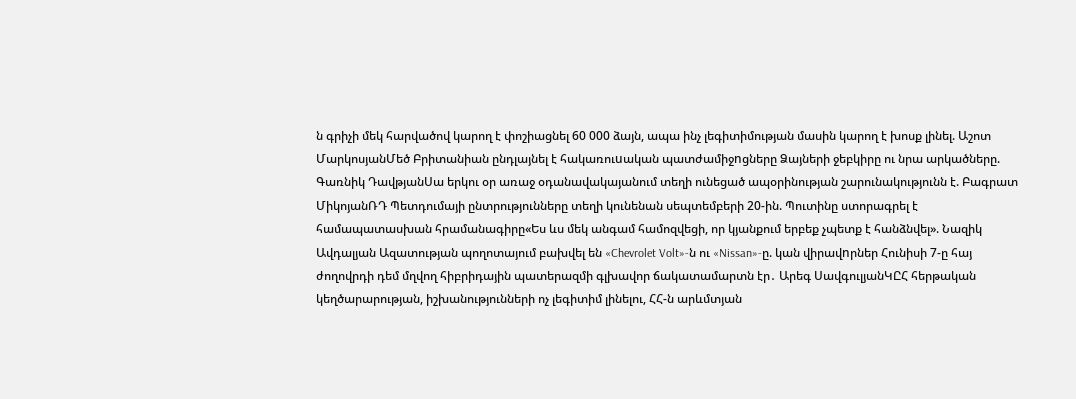ն գրիչի մեկ հարվածով կարող է փոշիացնել 60 000 ձայն, ապա ինչ լեգիտիմության մասին կարող է խոսք լինել. Աշոտ ՄարկոսյանՄեծ Բրիտանիան ընդլայնել է հակառուuական պատժամիջnցները Ձայների ջեբկիրը ու նրա արկածները. Գառնիկ ԴավթյանՍա երկու օր առաջ օդանավակայանում տեղի ունեցած ապօրինության շարունակությունն է. Բագրատ ՄիկոյանՌԴ Պետդումայի ընտրությունները տեղի կունենան սեպտեմբերի 20-ին. Պուտինը ստորագրել է համապատասխան հրամանագիրը«Ես ևս մեկ անգամ համոզվեցի, որ կյանքում երբեք չպետք է հանձնվել». Նազիկ Ավդալյան Ազատության պողոտայում բախվել են «Chevrolet Volt»-ն ու «Nissan»-ը. կան վիրավnրներ Հունիսի 7-ը հայ ժողովրդի դեմ մղվող հիբրիդային պատերազմի գլխավոր ճակատամարտն էր․ Արեգ ՍավգուլյանԿԸՀ հերթական կեղծարարության, իշխանությունների ոչ լեգիտիմ լինելու, ՀՀ-ն արևմտյան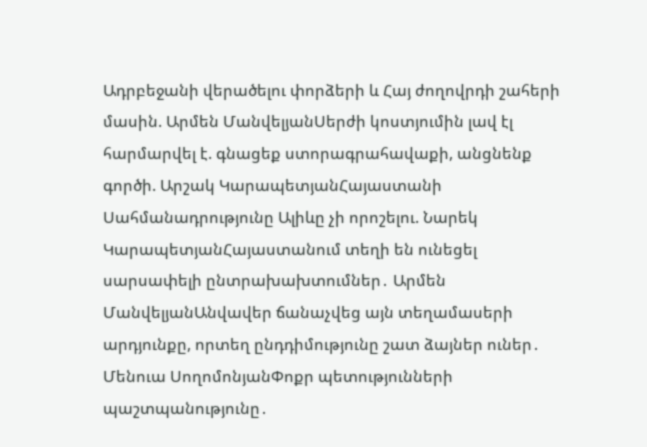Ադրբեջանի վերածելու փորձերի և Հայ ժողովրդի շահերի մասին. Արմեն ՄանվելյանՍերժի կոստյումին լավ էլ հարմարվել է. գնացեք ստորագրահավաքի, անցնենք գործի. Արշակ ԿարապետյանՀայաստանի Սահմանադրությունը Ալիևը չի որոշելու. Նարեկ ԿարապետյանՀայաստանում տեղի են ունեցել սարսափելի ընտրախախտումներ․ Արմեն ՄանվելյանԱնվավեր ճանաչվեց այն տեղամասերի արդյունքը, որտեղ ընդդիմությունը շատ ձայներ ուներ․ Մենուա ՍողոմոնյանՓոքր պետությունների պաշտպանությունը․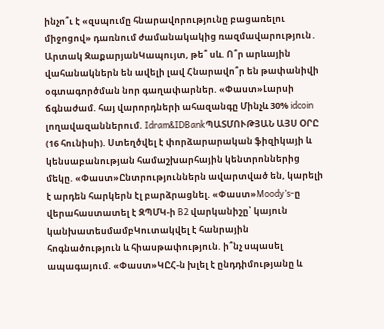ինչո՞ւ է «զսպումը հնարավորությունը բացառելու միջոցով» դառնում ժամանակակից ռազմավարություն․ Արտակ ԶաքարյանԿապույտ, թե՞ սև. Ո՞ր արևային վահանակներն են ավելի լավ Հնարավո՞ր են թափանիվի օգտագործման նոր գաղափարներ. «Փաստ»Լարսի ճգնաժամ. հայ վարորդների ահազանգը Մինչև 30% idcoin լողավազաններում. Idram&IDBankՊԱՏՄՈՒԹՅԱՆ ԱՅՍ ՕՐԸ (16 հունիսի). Ստեղծվել է փորձարարական ֆիզիկայի և կենսաբանության համաշխարհային կենտրոններից մեկը. «Փաստ»Ընտրություններն ավարտված են, կարելի է արդեն հարկերն էլ բարձրացնել. «Փաստ»Moody’s-ը վերահաստատել է ԶՊՄԿ-ի B2 վարկանիշը՝ կայուն կանխատեսմամբԿուտակվել է հանրային հոգնածություն և հիասթափություն. ի՞նչ սպասել ապագայում. «Փաստ»ԿԸՀ-ն խլել է ընդդիմությանը և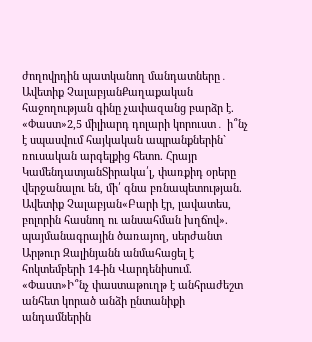ժողովրդին պատկանող մանդատները․ Ավետիք ՉալաբյանՔաղաքական հաջողության գինը չափազանց բարձր է. «Փաստ»2,5 միլիարդ դոլարի կորուստ․ ի՞նչ է սպասվում հայկական ապրանքներին` ռուսական արգելքից հետո. Հրայր ԿամենդատյանՏիրակա՛լ, փառքիդ օրերը վերջանալու են, մի՛ գնա բռնապետության. Ավետիք Չալաբյան«Բարի էր, լավատես, բոլորին հասնող ու անսահման խղճով». պայմանագրային ծառայող, սերժանտ Արթուր Զալինյանն անմահացել է հոկտեմբերի 14-ին Վարդենիսում. «Փաստ»Ի՞նչ փաստաթուղթ է անհրաժեշտ անհետ կորած անձի ընտանիքի անդամներին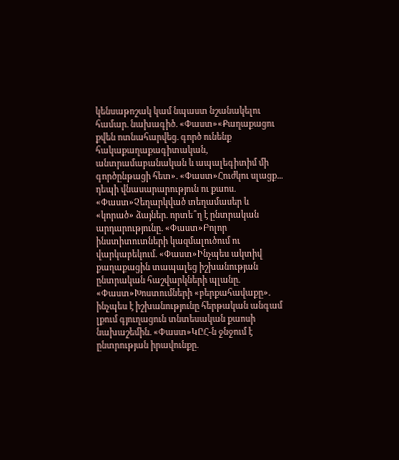կենսաթոշակ կամ նպաստ նշանակելու համար. նախագիծ. «Փաստ»«Քաղաքացու քվեն ոտնահարվեց. գործ ունենք հակաքաղաքագիտական, անտրամաբանական և ապալեգիտիմ մի գործընթացի հետ». «Փաստ»Հուժկու սլացք... դեպի վնասարարություն ու քաոս. «Փաստ»Չեղարկված տեղամասեր և «կորած» ձայներ. որտե՞ղ է ընտրական արդարությունը. «Փաստ»Բոլոր ինստիտուտների կազմալուծում ու վարկաբեկում. «Փաստ»Ինչպես ակտիվ քաղաքացին տապալեց իշխանության ընտրական հաշվարկների պլանը. «Փաստ»Խոստումների «բերքահավաքը». ինչպես է իշխանությունը հերթական անգամ լքում գյուղացուն տնտեսական քաոսի նախաշեմին. «Փաստ»ԿԸՀ-ն ջնջում է ընտրության իրավունքը.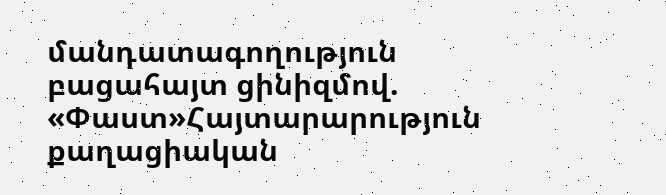մանդատագողություն բացահայտ ցինիզմով. «Փաստ»Հայտարարություն քաղացիական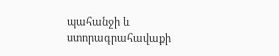պահանջի և ստորագրահավաքի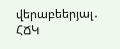վերաբեերյալ․ ՀՃԿ